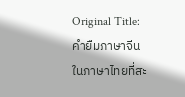Original Title: คำยืมภาษาจีนในภาษาไทยที่สะ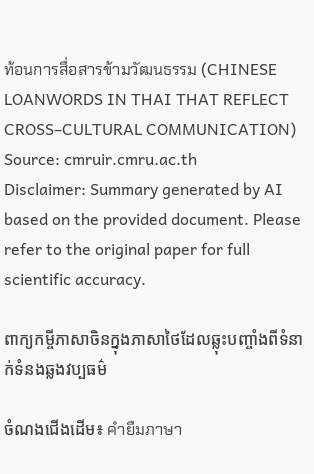ท้อนการสื่อสารข้ามวัฒนธรรม (CHINESE LOANWORDS IN THAI THAT REFLECT CROSS–CULTURAL COMMUNICATION)
Source: cmruir.cmru.ac.th
Disclaimer: Summary generated by AI based on the provided document. Please refer to the original paper for full scientific accuracy.

ពាក្យកម្ចីភាសាចិនក្នុងភាសាថៃដែលឆ្លុះបញ្ចាំងពីទំនាក់ទំនងឆ្លងវប្បធម៌

ចំណងជើងដើម៖ คำยืมภาษา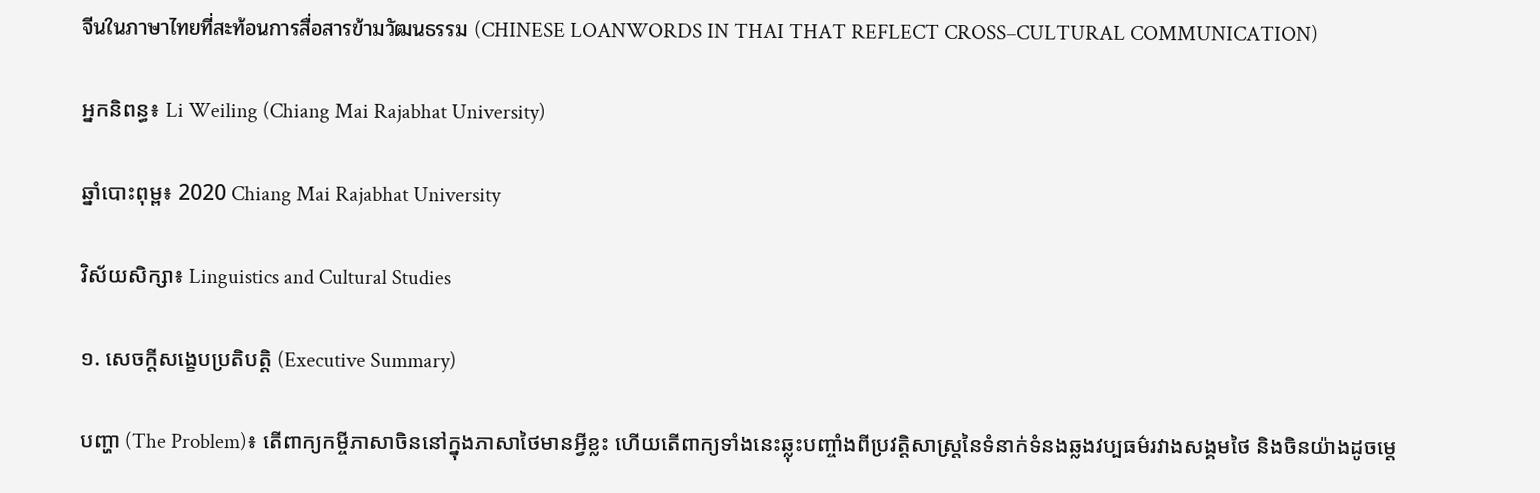จีนในภาษาไทยที่สะท้อนการสื่อสารข้ามวัฒนธรรม (CHINESE LOANWORDS IN THAI THAT REFLECT CROSS–CULTURAL COMMUNICATION)

អ្នកនិពន្ធ៖ Li Weiling (Chiang Mai Rajabhat University)

ឆ្នាំបោះពុម្ព៖ 2020 Chiang Mai Rajabhat University

វិស័យសិក្សា៖ Linguistics and Cultural Studies

១. សេចក្តីសង្ខេបប្រតិបត្តិ (Executive Summary)

បញ្ហា (The Problem)៖ តើពាក្យកម្ចីភាសាចិននៅក្នុងភាសាថៃមានអ្វីខ្លះ ហើយតើពាក្យទាំងនេះឆ្លុះបញ្ចាំងពីប្រវត្តិសាស្រ្តនៃទំនាក់ទំនងឆ្លងវប្បធម៌រវាងសង្គមថៃ និងចិនយ៉ាងដូចម្តេ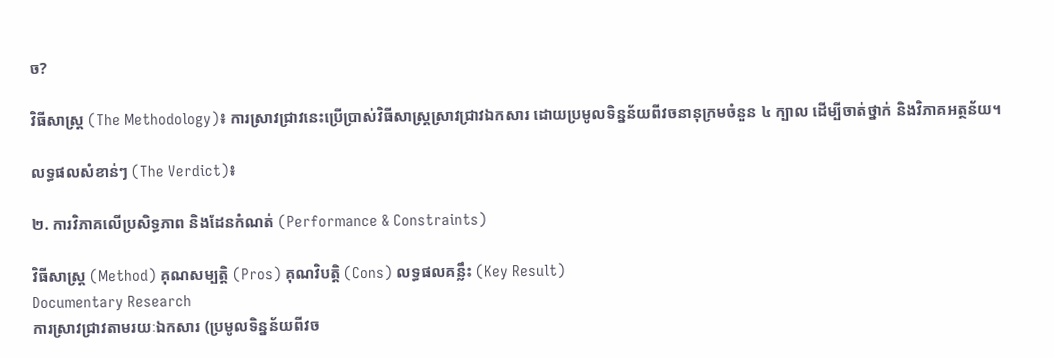ច?

វិធីសាស្ត្រ (The Methodology)៖ ការស្រាវជ្រាវនេះប្រើប្រាស់វិធីសាស្ត្រស្រាវជ្រាវឯកសារ ដោយប្រមូលទិន្នន័យពីវចនានុក្រមចំនួន ៤ ក្បាល ដើម្បីចាត់ថ្នាក់ និងវិភាគអត្ថន័យ។

លទ្ធផលសំខាន់ៗ (The Verdict)៖

២. ការវិភាគលើប្រសិទ្ធភាព និងដែនកំណត់ (Performance & Constraints)

វិធីសាស្ត្រ (Method) គុណសម្បត្តិ (Pros) គុណវិបត្តិ (Cons) លទ្ធផលគន្លឹះ (Key Result)
Documentary Research
ការស្រាវជ្រាវតាមរយៈឯកសារ (ប្រមូលទិន្នន័យពីវច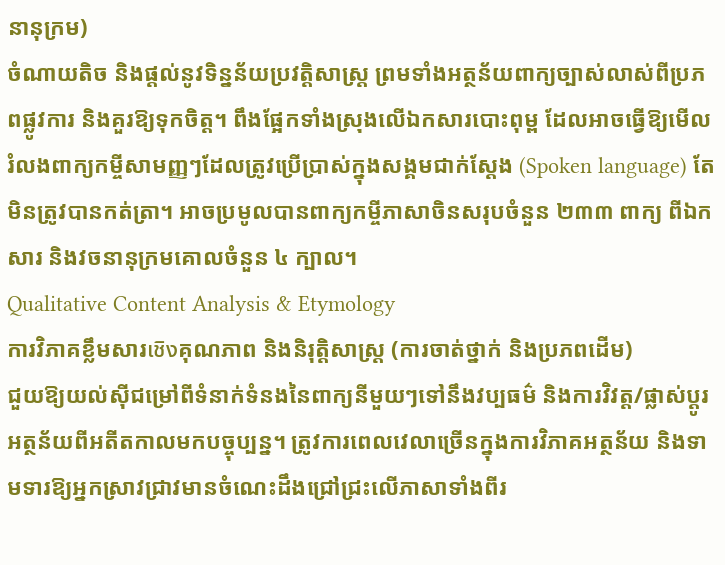នានុក្រម)
ចំណាយតិច និងផ្តល់នូវទិន្នន័យប្រវត្តិសាស្រ្ត ព្រមទាំងអត្ថន័យពាក្យច្បាស់លាស់ពីប្រភពផ្លូវការ និងគួរឱ្យទុកចិត្ត។ ពឹងផ្អែកទាំងស្រុងលើឯកសារបោះពុម្ព ដែលអាចធ្វើឱ្យមើលរំលងពាក្យកម្ចីសាមញ្ញៗដែលត្រូវប្រើប្រាស់ក្នុងសង្គមជាក់ស្តែង (Spoken language) តែមិនត្រូវបានកត់ត្រា។ អាចប្រមូលបានពាក្យកម្ចីភាសាចិនសរុបចំនួន ២៣៣ ពាក្យ ពីឯកសារ និងវចនានុក្រមគោលចំនួន ៤ ក្បាល។
Qualitative Content Analysis & Etymology
ការវិភាគខ្លឹមសារเชิงគុណភាព និងនិរុត្តិសាស្ត្រ (ការចាត់ថ្នាក់ និងប្រភពដើម)
ជួយឱ្យយល់ស៊ីជម្រៅពីទំនាក់ទំនងនៃពាក្យនីមួយៗទៅនឹងវប្បធម៌ និងការវិវត្ត/ផ្លាស់ប្តូរអត្ថន័យពីអតីតកាលមកបច្ចុប្បន្ន។ ត្រូវការពេលវេលាច្រើនក្នុងការវិភាគអត្ថន័យ និងទាមទារឱ្យអ្នកស្រាវជ្រាវមានចំណេះដឹងជ្រៅជ្រះលើភាសាទាំងពីរ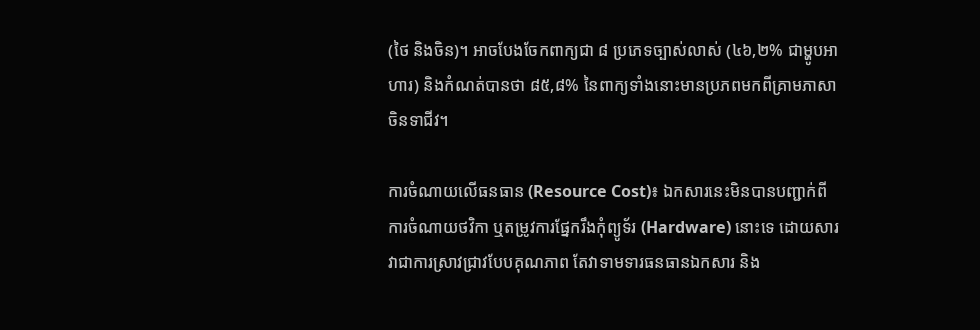(ថៃ និងចិន)។ អាចបែងចែកពាក្យជា ៨ ប្រភេទច្បាស់លាស់ (៤៦,២% ជាម្ហូបអាហារ) និងកំណត់បានថា ៨៥,៨% នៃពាក្យទាំងនោះមានប្រភពមកពីគ្រាមភាសាចិនទាជីវ។

ការចំណាយលើធនធាន (Resource Cost)៖ ឯកសារនេះមិនបានបញ្ជាក់ពីការចំណាយថវិកា ឬតម្រូវការផ្នែករឹងកុំព្យូទ័រ (Hardware) នោះទេ ដោយសារវាជាការស្រាវជ្រាវបែបគុណភាព តែវាទាមទារធនធានឯកសារ និង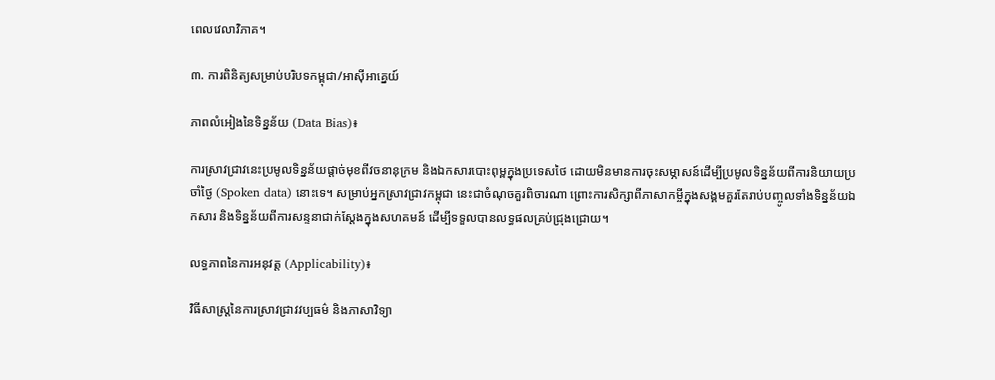ពេលវេលាវិភាគ។

៣. ការពិនិត្យសម្រាប់បរិបទកម្ពុជា/អាស៊ីអាគ្នេយ៍

ភាពលំអៀងនៃទិន្នន័យ (Data Bias)៖

ការស្រាវជ្រាវនេះប្រមូលទិន្នន័យផ្តាច់មុខពីវចនានុក្រម និងឯកសារបោះពុម្ពក្នុងប្រទេសថៃ ដោយមិនមានការចុះសម្ភាសន៍ដើម្បីប្រមូលទិន្នន័យពីការនិយាយប្រចាំថ្ងៃ (Spoken data) នោះទេ។ សម្រាប់អ្នកស្រាវជ្រាវកម្ពុជា នេះជាចំណុចគួរពិចារណា ព្រោះការសិក្សាពីភាសាកម្ចីក្នុងសង្គមគួរតែរាប់បញ្ចូលទាំងទិន្នន័យឯកសារ និងទិន្នន័យពីការសន្ទនាជាក់ស្តែងក្នុងសហគមន៍ ដើម្បីទទួលបានលទ្ធផលគ្រប់ជ្រុងជ្រោយ។

លទ្ធភាពនៃការអនុវត្ត (Applicability)៖

វិធីសាស្ត្រនៃការស្រាវជ្រាវវប្បធម៌ និងភាសាវិទ្យា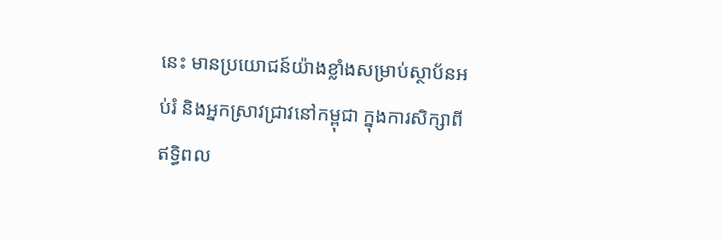នេះ មានប្រយោជន៍យ៉ាងខ្លាំងសម្រាប់ស្ថាប័នអប់រំ និងអ្នកស្រាវជ្រាវនៅកម្ពុជា ក្នុងការសិក្សាពីឥទ្ធិពល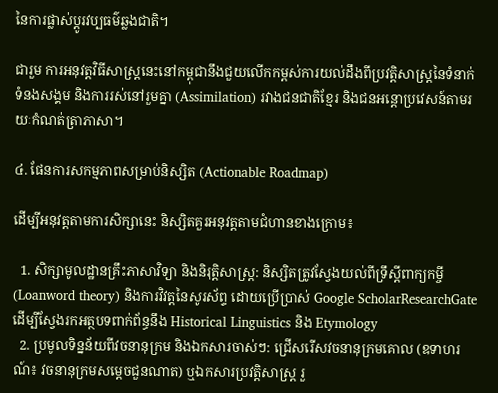នៃការផ្លាស់ប្តូរវប្បធម៌ឆ្លងជាតិ។

ជារួម ការអនុវត្តវិធីសាស្ត្រនេះនៅកម្ពុជានឹងជួយលើកកម្ពស់ការយល់ដឹងពីប្រវត្តិសាស្រ្តនៃទំនាក់ទំនងសង្គម និងការរស់នៅរួមគ្នា (Assimilation) រវាងជនជាតិខ្មែរ និងជនអន្តោប្រវេសន៍តាមរយៈកំណត់ត្រាភាសា។

៤. ផែនការសកម្មភាពសម្រាប់និស្សិត (Actionable Roadmap)

ដើម្បីអនុវត្តតាមការសិក្សានេះ និស្សិតគួរអនុវត្តតាមជំហានខាងក្រោម៖

  1. សិក្សាមូលដ្ឋានគ្រឹះភាសាវិទ្យា និងនិរុត្តិសាស្ត្រ: និស្សិតត្រូវស្វែងយល់ពីទ្រឹស្តីពាក្យកម្ចី (Loanword theory) និងការវិវត្តនៃសូរស័ព្ទ ដោយប្រើប្រាស់ Google ScholarResearchGate ដើម្បីស្វែងរកអត្ថបទពាក់ព័ន្ធនឹង Historical Linguistics និង Etymology
  2. ប្រមូលទិន្នន័យពីវចនានុក្រម និងឯកសារចាស់ៗ: ជ្រើសរើសវចនានុក្រមគោល (ឧទាហរណ៍៖ វចនានុក្រមសម្តេចជួនណាត) ឬឯកសារប្រវត្តិសាស្ត្រ រួ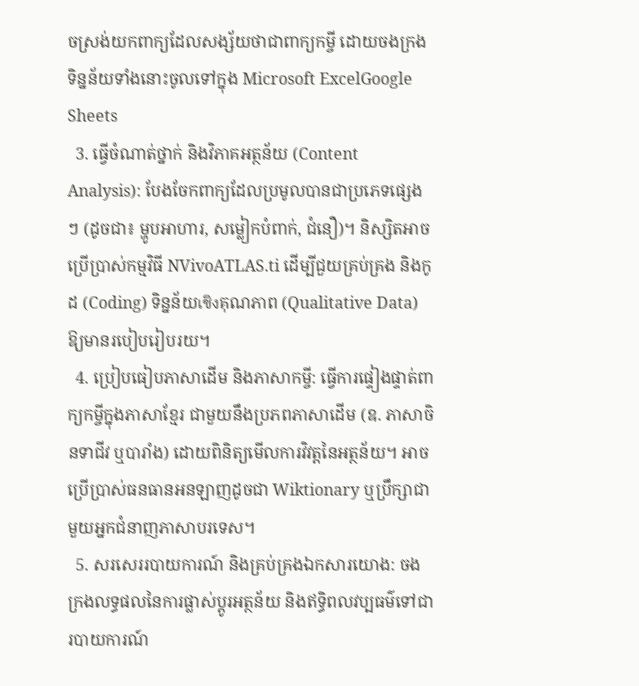ចស្រង់យកពាក្យដែលសង្ស័យថាជាពាក្យកម្ចី ដោយចងក្រងទិន្នន័យទាំងនោះចូលទៅក្នុង Microsoft ExcelGoogle Sheets
  3. ធ្វើចំណាត់ថ្នាក់ និងវិភាគអត្ថន័យ (Content Analysis): បែងចែកពាក្យដែលប្រមូលបានជាប្រភេទផ្សេងៗ (ដូចជា៖ ម្ហូបអាហារ, សម្លៀកបំពាក់, ជំនឿ)។ និស្សិតអាចប្រើប្រាស់កម្មវិធី NVivoATLAS.ti ដើម្បីជួយគ្រប់គ្រង និងកូដ (Coding) ទិន្នន័យเชิงគុណភាព (Qualitative Data) ឱ្យមានរបៀបរៀបរយ។
  4. ប្រៀបធៀបភាសាដើម និងភាសាកម្ចី: ធ្វើការផ្ទៀងផ្ទាត់ពាក្យកម្ចីក្នុងភាសាខ្មែរ ជាមួយនឹងប្រភពភាសាដើម (ឧ. ភាសាចិនទាជីវ ឬបារាំង) ដោយពិនិត្យមើលការវិវត្តនៃអត្ថន័យ។ អាចប្រើប្រាស់ធនធានអនឡាញដូចជា Wiktionary ឬប្រឹក្សាជាមួយអ្នកជំនាញភាសាបរទេស។
  5. សរសេររបាយការណ៍ និងគ្រប់គ្រងឯកសារយោង: ចងក្រងលទ្ធផលនៃការផ្លាស់ប្តូរអត្ថន័យ និងឥទ្ធិពលវប្បធម៌ទៅជារបាយការណ៍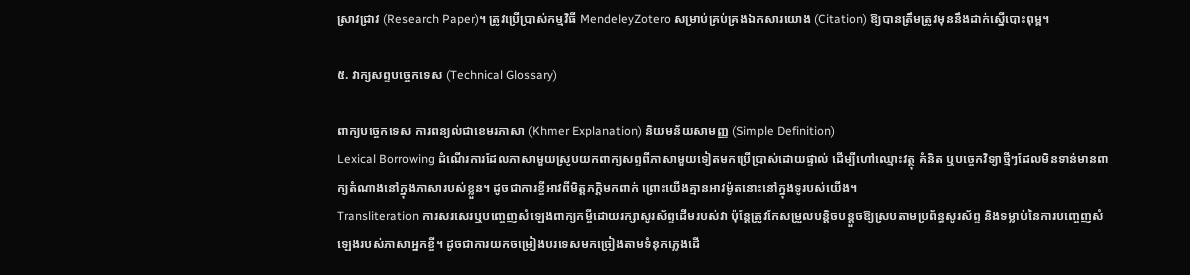ស្រាវជ្រាវ (Research Paper)។ ត្រូវប្រើប្រាស់កម្មវិធី MendeleyZotero សម្រាប់គ្រប់គ្រងឯកសារយោង (Citation) ឱ្យបានត្រឹមត្រូវមុននឹងដាក់ស្នើបោះពុម្ព។

៥. វាក្យសព្ទបច្ចេកទេស (Technical Glossary)

ពាក្យបច្ចេកទេស ការពន្យល់ជាខេមរភាសា (Khmer Explanation) និយមន័យសាមញ្ញ (Simple Definition)
Lexical Borrowing ដំណើរការដែលភាសាមួយស្រូបយកពាក្យសព្ទពីភាសាមួយទៀតមកប្រើប្រាស់ដោយផ្ទាល់ ដើម្បីហៅឈ្មោះវត្ថុ គំនិត ឬបច្ចេកវិទ្យាថ្មីៗដែលមិនទាន់មានពាក្យតំណាងនៅក្នុងភាសារបស់ខ្លួន។ ដូចជាការខ្ចីអាវពីមិត្តភក្តិមកពាក់ ព្រោះយើងគ្មានអាវម៉ូតនោះនៅក្នុងទូរបស់យើង។
Transliteration ការសរសេរឬបញ្ចេញសំឡេងពាក្យកម្ចីដោយរក្សាសូរស័ព្ទដើមរបស់វា ប៉ុន្តែត្រូវកែសម្រួលបន្តិចបន្តួចឱ្យស្របតាមប្រព័ន្ធសូរស័ព្ទ និងទម្លាប់នៃការបញ្ចេញសំឡេងរបស់ភាសាអ្នកខ្ចី។ ដូចជាការយកចម្រៀងបរទេសមកច្រៀងតាមទំនុកភ្លេងដើ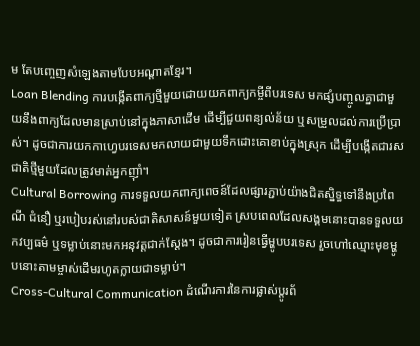ម តែបញ្ចេញសំឡេងតាមបែបអណ្តាតខ្មែរ។
Loan Blending ការបង្កើតពាក្យថ្មីមួយដោយយកពាក្យកម្ចីពីបរទេស មកផ្សំបញ្ចូលគ្នាជាមួយនឹងពាក្យដែលមានស្រាប់នៅក្នុងភាសាដើម ដើម្បីជួយពន្យល់ន័យ ឬសម្រួលដល់ការប្រើប្រាស់។ ដូចជាការយកកាហ្វេបរទេសមកលាយជាមួយទឹកដោះគោខាប់ក្នុងស្រុក ដើម្បីបង្កើតជារសជាតិថ្មីមួយដែលត្រូវមាត់អ្នកញ៉ាំ។
Cultural Borrowing ការទទួលយកពាក្យពេចន៍ដែលផ្សារភ្ជាប់យ៉ាងជិតស្និទ្ធទៅនឹងប្រពៃណី ជំនឿ ឬរបៀបរស់នៅរបស់ជាតិសាសន៍មួយទៀត ស្របពេលដែលសង្គមនោះបានទទួលយកវប្បធម៌ ឬទម្លាប់នោះមកអនុវត្តជាក់ស្តែង។ ដូចជាការរៀនធ្វើម្ហូបបរទេស រួចហៅឈ្មោះមុខម្ហូបនោះតាមម្ចាស់ដើមរហូតក្លាយជាទម្លាប់។
Cross-Cultural Communication ដំណើរការនៃការផ្លាស់ប្តូរព័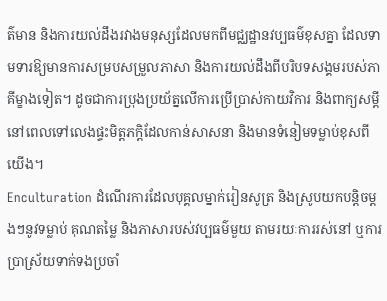ត៌មាន និងការយល់ដឹងរវាងមនុស្សដែលមកពីមជ្ឈដ្ឋានវប្បធម៌ខុសគ្នា ដែលទាមទារឱ្យមានការសម្របសម្រួលភាសា និងការយល់ដឹងពីបរិបទសង្គមរបស់ភាគីម្ខាងទៀត។ ដូចជាការប្រុងប្រយ័ត្នលើការប្រើប្រាស់កាយវិការ និងពាក្យសម្តី នៅពេលទៅលេងផ្ទះមិត្តភក្តិដែលកាន់សាសនា និងមានទំនៀមទម្លាប់ខុសពីយើង។
Enculturation ដំណើរការដែលបុគ្គលម្នាក់រៀនសូត្រ និងស្រូបយកបន្តិចម្តងៗនូវទម្លាប់ គុណតម្លៃ និងភាសារបស់វប្បធម៌មួយ តាមរយៈការរស់នៅ ឬការប្រាស្រ័យទាក់ទងប្រចាំ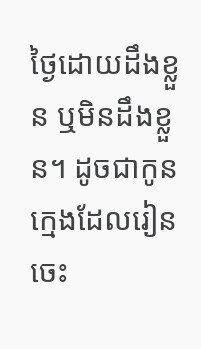ថ្ងៃដោយដឹងខ្លួន ឬមិនដឹងខ្លួន។ ដូចជាកូនក្មេងដែលរៀនចេះ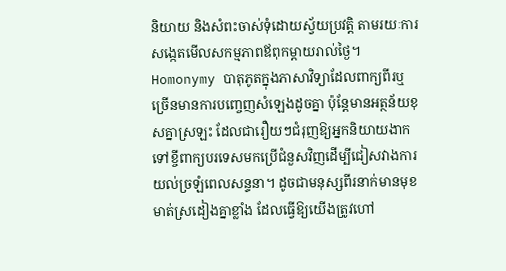និយាយ និងសំពះចាស់ទុំដោយស្វ័យប្រវត្តិ តាមរយៈការសង្កេតមើលសកម្មភាពឪពុកម្តាយរាល់ថ្ងៃ។
Homonymy បាតុភូតក្នុងភាសាវិទ្យាដែលពាក្យពីរឬច្រើនមានការបញ្ចេញសំឡេងដូចគ្នា ប៉ុន្តែមានអត្ថន័យខុសគ្នាស្រឡះ ដែលជារឿយៗជំរុញឱ្យអ្នកនិយាយងាកទៅខ្ចីពាក្យបរទេសមកប្រើជំនួសវិញដើម្បីជៀសវាងការយល់ច្រឡំពេលសន្ទនា។ ដូចជាមនុស្សពីរនាក់មានមុខមាត់ស្រដៀងគ្នាខ្លាំង ដែលធ្វើឱ្យយើងត្រូវហៅ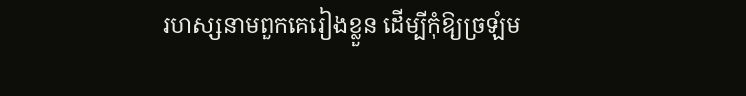រហស្សនាមពួកគេរៀងខ្លួន ដើម្បីកុំឱ្យច្រឡំម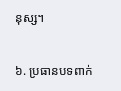នុស្ស។

៦. ប្រធានបទពាក់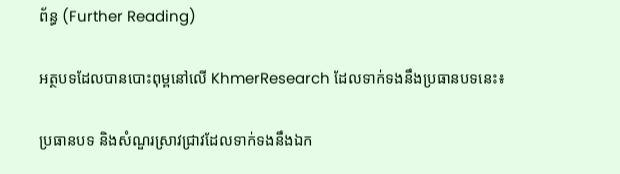ព័ន្ធ (Further Reading)

អត្ថបទដែលបានបោះពុម្ពនៅលើ KhmerResearch ដែលទាក់ទងនឹងប្រធានបទនេះ៖

ប្រធានបទ និងសំណួរស្រាវជ្រាវដែលទាក់ទងនឹងឯក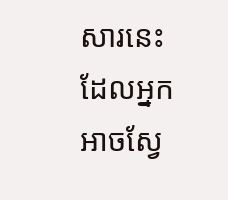សារនេះ ដែលអ្នកអាចស្វែ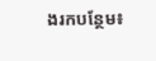ងរកបន្ថែម៖